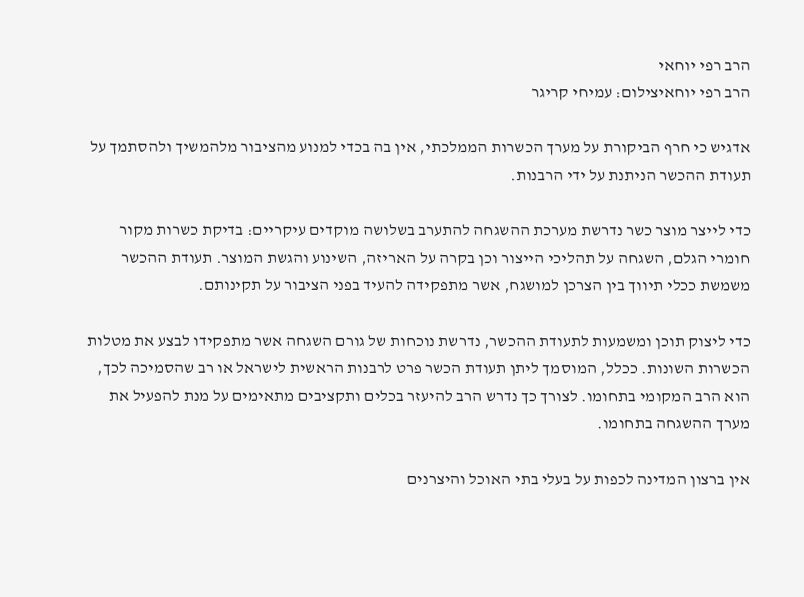הרב רפי יוחאי
הרב רפי יוחאיצילום: עמיחי קריגר

אדגיש כי חרף הביקורת על מערך הכשרות הממלכתי, אין בה בכדי למנוע מהציבור מלהמשיך ולהסתמך על תעודת ההכשר הניתנת על ידי הרבנות.

כדי לייצר מוצר כשר נדרשת מערכת ההשגחה להתערב בשלושה מוקדים עיקריים: בדיקת כשרות מקור חומרי הגלם, השגחה על תהליכי הייצור וכן בקרה על האריזה, השינוע והגשת המוצר. תעודת ההכשר משמשת ככלי תיווך בין הצרכן למושגח, אשר מתפקידה להעיד בפני הציבור על תקינותם.

כדי ליצוק תוכן ומשמעות לתעודת ההכשר, נדרשת נוכחות של גורם השגחה אשר מתפקידו לבצע את מטלות הכשרות השונות. ככלל, המוסמך ליתן תעודת הכשר פרט לרבנות הראשית לישראל או רב שהסמיכה לכך, הוא הרב המקומי בתחומו. לצורך כך נדרש הרב להיעזר בכלים ותקציבים מתאימים על מנת להפעיל את מערך ההשגחה בתחומו.

אין ברצון המדינה לכפות על בעלי בתי האוכל והיצרנים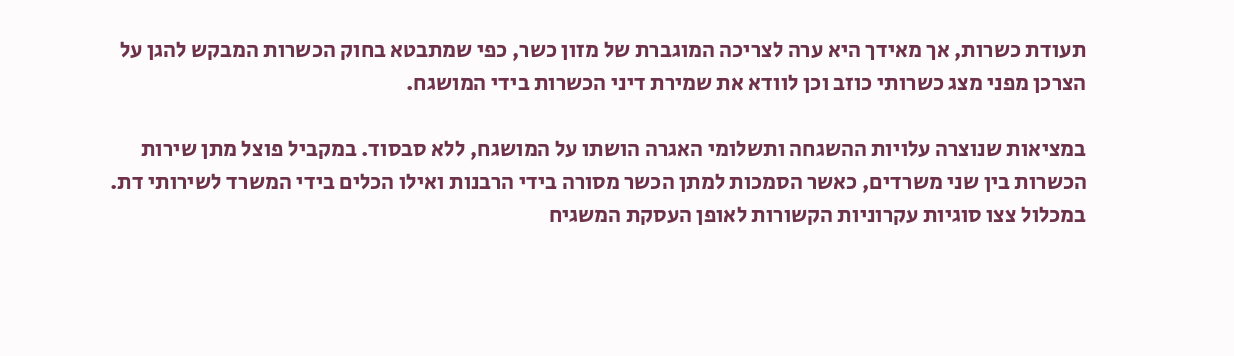תעודת כשרות, אך מאידך היא ערה לצריכה המוגברת של מזון כשר, כפי שמתבטא בחוק הכשרות המבקש להגן על הצרכן מפני מצג כשרותי כוזב וכן לוודא את שמירת דיני הכשרות בידי המושגח.

במציאות שנוצרה עלויות ההשגחה ותשלומי האגרה הושתו על המושגח, ללא סבסוד. במקביל פוצל מתן שירות הכשרות בין שני משרדים, כאשר הסמכות למתן הכשר מסורה בידי הרבנות ואילו הכלים בידי המשרד לשירותי דת. במכלול צצו סוגיות עקרוניות הקשורות לאופן העסקת המשגיח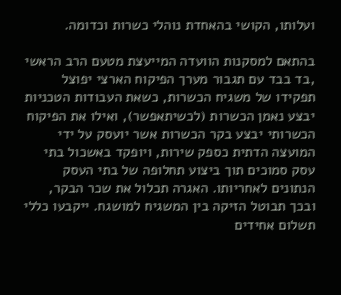ועלותו, הקושי בהאחדת נוהלי כשרות וכדומה.

בהתאם למסקנות הוועדה המייעצת מטעם הרב הראשי ,בד בבד עם תגבור מערך הפיקוח הארצי יפוצל תפקידו של משגיח הכשרות, כשאת העבודות הטכניות יבצע נאמן הכשרות (לכשיתאפשר), ואילו את הפיקוח הכשרותי יבצע בקר הכשרות אשר יועסק על ידי המועצה הדתית כספק שירות, ויופקד באשכול בתי עסק סמוכים תוך ביצוע תחלופה של בתי העסק הנתונים לאחריותו. האגרה תכלול את שכר הבקר, ובכך תבוטל הזיקה בין המשגיח למושגח. ייקבעו כללי תשלום אחידים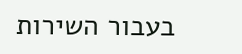בעבור השירות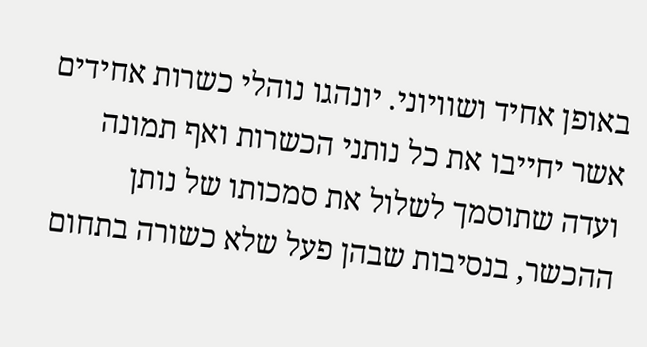באופן אחיד ושוויוני. יונהגו נוהלי כשרות אחידים אשר יחייבו את כל נותני הכשרות ואף תמונה ועדה שתוסמך לשלול את סמכותו של נותן ההכשר, בנסיבות שבהן פעל שלא כשורה בתחום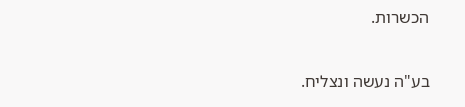הכשרות.

בע"ה נעשה ונצליח.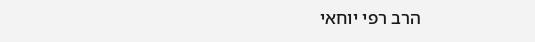הרב רפי יוחאי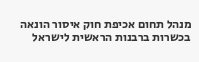מנהל תחום אכיפת חוק איסור הונאה בכשרות ברבנות הראשית לישראל